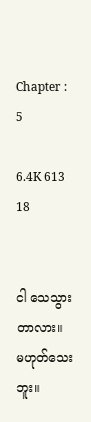Chapter : 5

6.4K 613 18


ငါ သေသွားတာလား။ မဟုတ်သေးဘူး။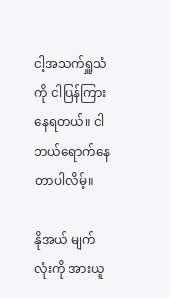ငါ့အသက်ရှူသံကို ငါပြန်ကြားနေရတယ်။ ငါ ဘယ်ရောက်နေတာပါလိမ့်။

နိုအယ် မျက်လုံးကို အားယူ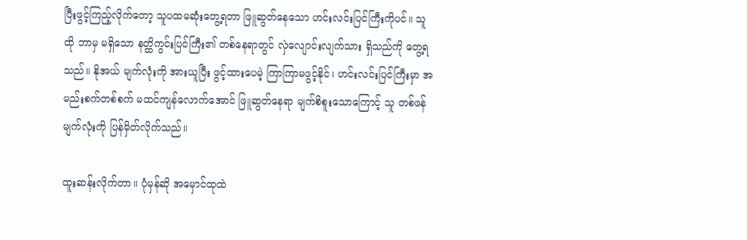ပြီးဖွင့်ကြည့်လိုက်တော့ သူပထမဆုံးတွေ့ရတာ ဖြူဆွတ်နေသော ဟင်းလင်းပြင်ကြီးကိုပင်။ သူ ထို ဘာမှ မရှိသော နတ္ထိကွင်းပြင်ကြီး၏ တစ်နေရာတွင် လှဲလျောင်းလျက်သား ရှိသည်ကို တွေ့ရသည်။ နိုအယ် မျက်လုံးကို အားယူပြီး ဖွင့်ထားပေမဲ့ ကြာကြာမဖွင့်နိုင်၊ ဟင်းလင်းပြင်ကြီးမှာ အမည်းစက်တစ်စက် မထင်ကျန်လောက်အောင် ဖြူဆွတ်နေရာ မျက်စိစူးသောကြောင့် သူ တစ်ဖန် မျက်လုံးကို ပြန်မှိတ်လိုက်သည်။

ထူးဆန်းလိုက်တာ။ ပုံမှန်ဆို အမှောင်ထုထဲ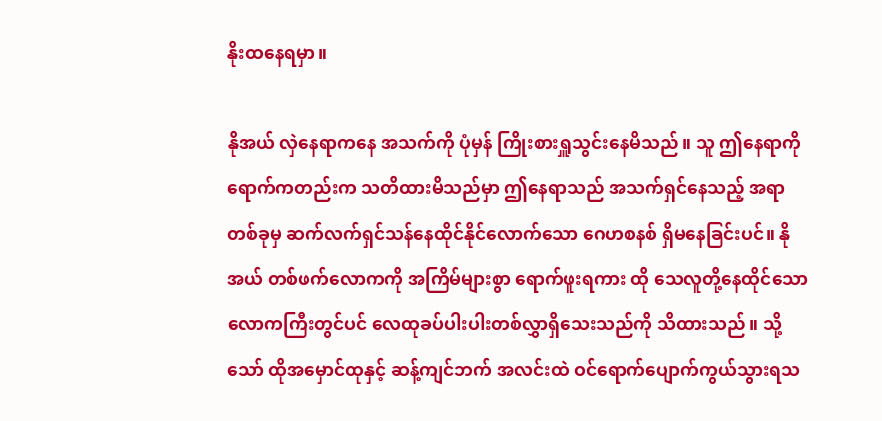နိုးထနေရမှာ။

နိုအယ် လှဲနေရာကနေ အသက်ကို ပုံမှန် ကြိုးစားရှူသွင်းနေမိသည်။ သူ ဤနေရာကို ရောက်ကတည်းက သတိထားမိသည်မှာ ဤနေရာသည် အသက်ရှင်နေသည့် အရာတစ်ခုမှ ဆက်လက်ရှင်သန်နေထိုင်နိုင်လောက်သော ဂေဟစနစ် ရှိမနေခြင်းပင်။ နိုအယ် တစ်ဖက်လောကကို အကြိမ်များစွာ ရောက်ဖူးရကား ထို သေလူတို့နေထိုင်သော လောကကြီးတွင်ပင် လေထုခပ်ပါးပါးတစ်လွှာရှိသေးသည်ကို သိထားသည်။ သို့သော် ထိုအမှောင်ထုနှင့် ဆန့်ကျင်ဘက် အလင်းထဲ ဝင်ရောက်ပျောက်ကွယ်သွားရသ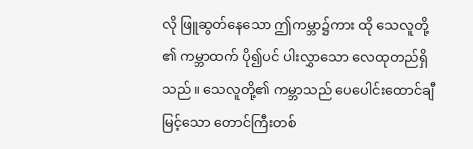လို ဖြူဆွတ်နေသော ဤကမ္ဘာ၌ကား ထို သေလူတို့၏ ကမ္ဘာထက် ပို၍ပင် ပါးလွှာသော လေထုတည်ရှိသည်။ သေလူတို့၏ ကမ္ဘာသည် ပေပေါင်းထောင်ချီမြင့်သော တောင်ကြီးတစ်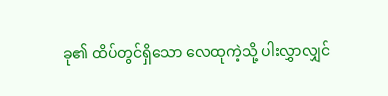ခု၏ ထိပ်တွင်ရှိသော လေထုကဲ့သို့ ပါးလွှာလျှင်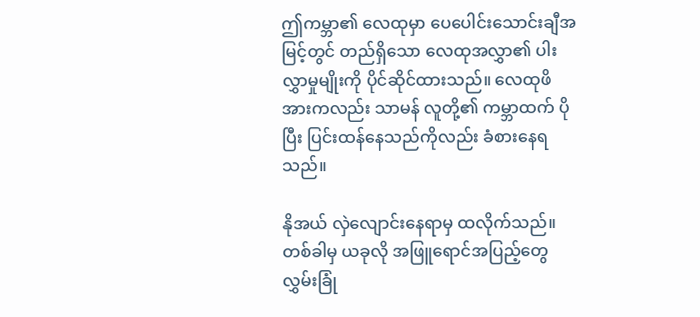ဤကမ္ဘာ၏ လေထုမှာ ပေပေါင်းသောင်းချီအမြင့်တွင် တည်ရှိသော လေထုအလွှာ၏ ပါးလွှာမှုမျိုးကို ပိုင်ဆိုင်ထားသည်။ လေထုဖိအားကလည်း သာမန် လူတို့၏ ကမ္ဘာထက် ပိုပြီး ပြင်းထန်နေသည်ကိုလည်း ခံစားနေရသည်။

နိုအယ် လှဲလျောင်းနေရာမှ ထလိုက်သည်။ တစ်ခါမှ ယခုလို အဖြူရောင်အပြည့်တွေလွှမ်းခြုံ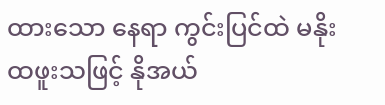ထားသော နေရာ ကွင်းပြင်ထဲ မနိုးထဖူးသဖြင့် နိုအယ်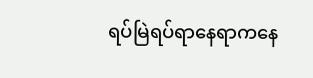ရပ်မြဲရပ်ရာနေရာကနေ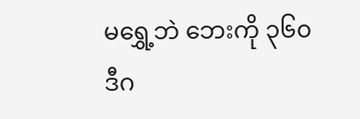မရွှေ့ဘဲ ဘေးကို ၃၆၀ ဒီဂ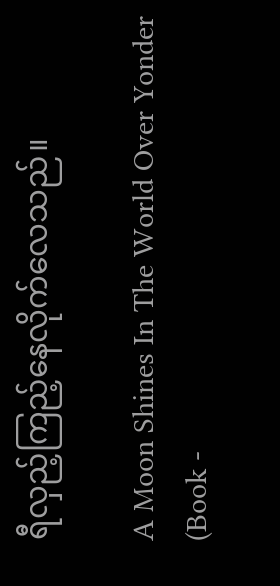ရီလှည့်ကြည့်နေလိုက်လေသည်။

A Moon Shines In The World Over Yonder (Book -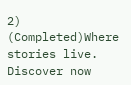2) (Completed)Where stories live. Discover now